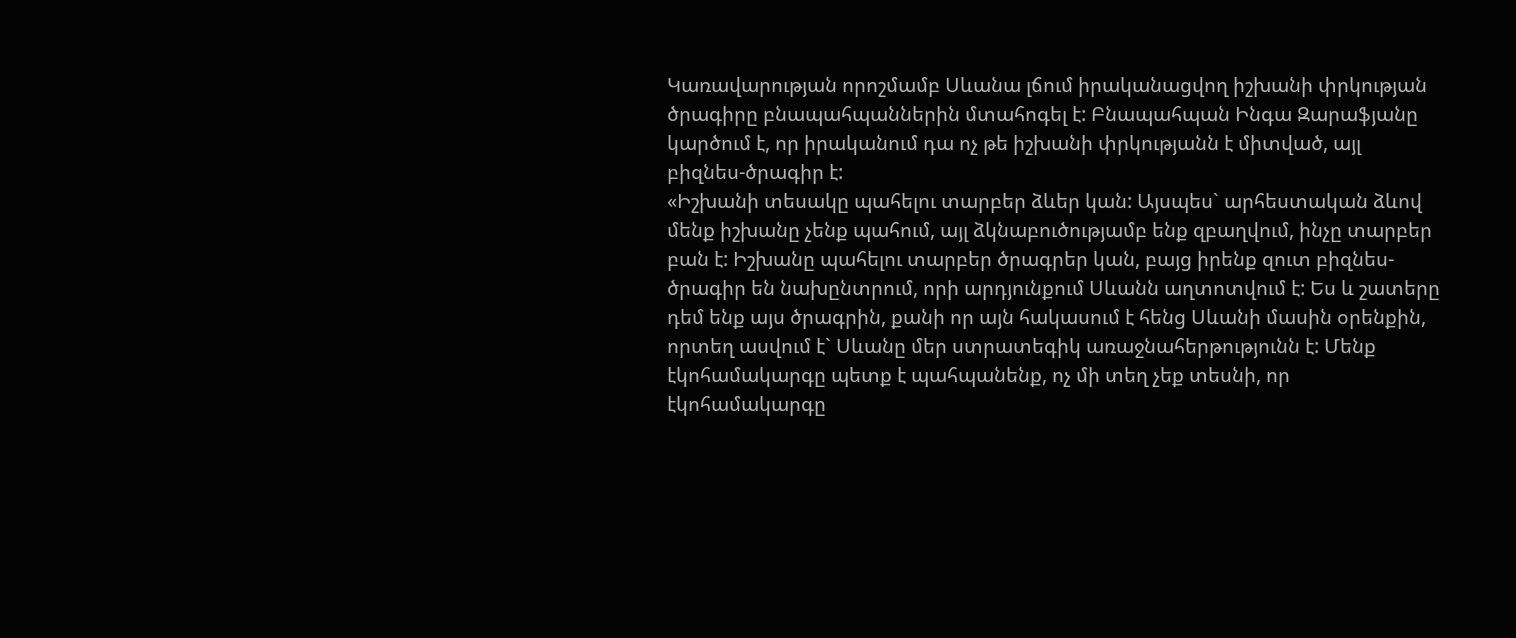Կառավարության որոշմամբ Սևանա լճում իրականացվող իշխանի փրկության ծրագիրը բնապահպաններին մտահոգել է: Բնապահպան Ինգա Զարաֆյանը կարծում է, որ իրականում դա ոչ թե իշխանի փրկությանն է միտված, այլ բիզնես-ծրագիր է:
«Իշխանի տեսակը պահելու տարբեր ձևեր կան: Այսպես` արհեստական ձևով մենք իշխանը չենք պահում, այլ ձկնաբուծությամբ ենք զբաղվում, ինչը տարբեր բան է: Իշխանը պահելու տարբեր ծրագրեր կան, բայց իրենք զուտ բիզնես-ծրագիր են նախընտրում, որի արդյունքում Սևանն աղտոտվում է: Ես և շատերը դեմ ենք այս ծրագրին, քանի որ այն հակասում է հենց Սևանի մասին օրենքին, որտեղ ասվում է` Սևանը մեր ստրատեգիկ առաջնահերթությունն է: Մենք էկոհամակարգը պետք է պահպանենք, ոչ մի տեղ չեք տեսնի, որ էկոհամակարգը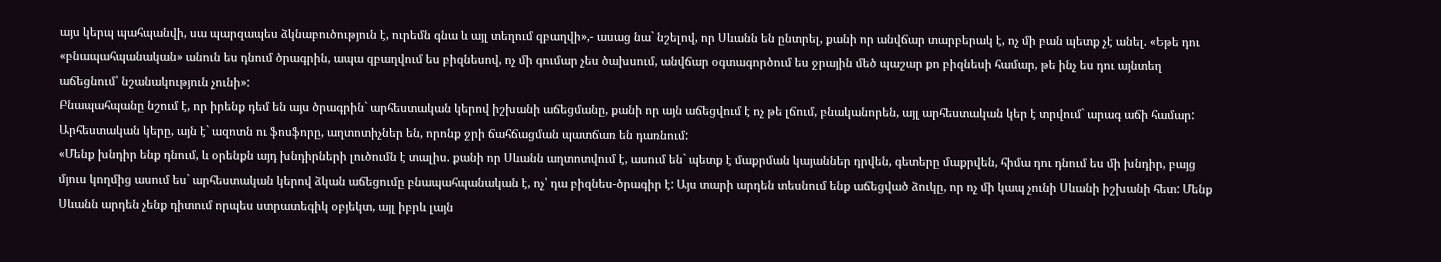այս կերպ պահպանվի, սա պարզապես ձկնաբուծություն է, ուրեմն գնա և այլ տեղում զբաղվի»,- ասաց նա` նշելով, որ Սևանն են ընտրել, քանի որ անվճար տարբերակ է, ոչ մի բան պետք չէ անել. «Եթե դու «բնապահպանական» անուն ես դնում ծրագրին, ապա զբաղվում ես բիզնեսով, ոչ մի գումար չես ծախսում, անվճար օգտագործում ես ջրային մեծ պաշար քո բիզնեսի համար, թե ինչ ես դու այնտեղ աճեցնում՝ նշանակություն չունի»:
Բնապահպանը նշում է, որ իրենք դեմ են այս ծրագրին` արհեստական կերով իշխանի աճեցմանը, քանի որ այն աճեցվում է ոչ թե լճում, բնականորեն, այլ արհեստական կեր է տրվում` արագ աճի համար: Արհեստական կերը, այն է` ազոտն ու ֆոսֆորը, աղտոտիչներ են, որոնք ջրի ճահճացման պատճառ են դառնում:
«Մենք խնդիր ենք դնում, և օրենքն այդ խնդիրների լուծումն է տալիս. քանի որ Սևանն աղտոտվում է, ասում են` պետք է մաքրման կայաններ դրվեն, գետերը մաքրվեն, հիմա դու դնում ես մի խնդիր, բայց մյուս կողմից ասում ես` արհեստական կերով ձկան աճեցումը բնապահպանական է, ոչ՝ դա բիզնես-ծրագիր է: Այս տարի արդեն տեսնում ենք աճեցված ձուկը, որ ոչ մի կապ չունի Սևանի իշխանի հետ: Մենք Սևանն արդեն չենք դիտում որպես ստրատեգիկ օբյեկտ, այլ իբրև լայն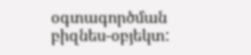օգտագործման բիզնես-օբյեկտ: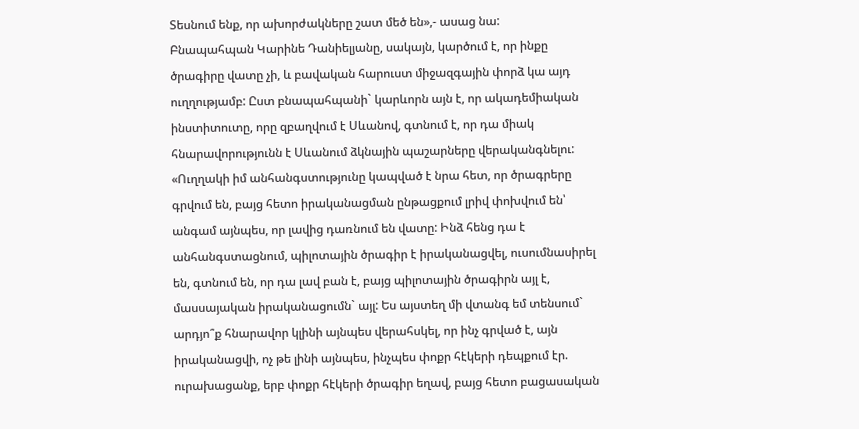Տեսնում ենք, որ ախորժակները շատ մեծ են»,- ասաց նա:
Բնապահպան Կարինե Դանիելյանը, սակայն, կարծում է, որ ինքը ծրագիրը վատը չի, և բավական հարուստ միջազգային փորձ կա այդ ուղղությամբ: Ըստ բնապահպանի` կարևորն այն է, որ ակադեմիական ինստիտուտը, որը զբաղվում է Սևանով, գտնում է, որ դա միակ հնարավորությունն է Սևանում ձկնային պաշարները վերականգնելու: «Ուղղակի իմ անհանգստությունը կապված է նրա հետ, որ ծրագրերը գրվում են, բայց հետո իրականացման ընթացքում լրիվ փոխվում են՝ անգամ այնպես, որ լավից դառնում են վատը: Ինձ հենց դա է անհանգստացնում, պիլոտային ծրագիր է իրականացվել, ուսումնասիրել են, գտնում են, որ դա լավ բան է, բայց պիլոտային ծրագիրն այլ է, մասսայական իրականացումն` այլ: Ես այստեղ մի վտանգ եմ տենսում` արդյո՞ք հնարավոր կլինի այնպես վերահսկել, որ ինչ գրված է, այն իրականացվի, ոչ թե լինի այնպես, ինչպես փոքր հէկերի դեպքում էր. ուրախացանք, երբ փոքր հէկերի ծրագիր եղավ, բայց հետո բացասական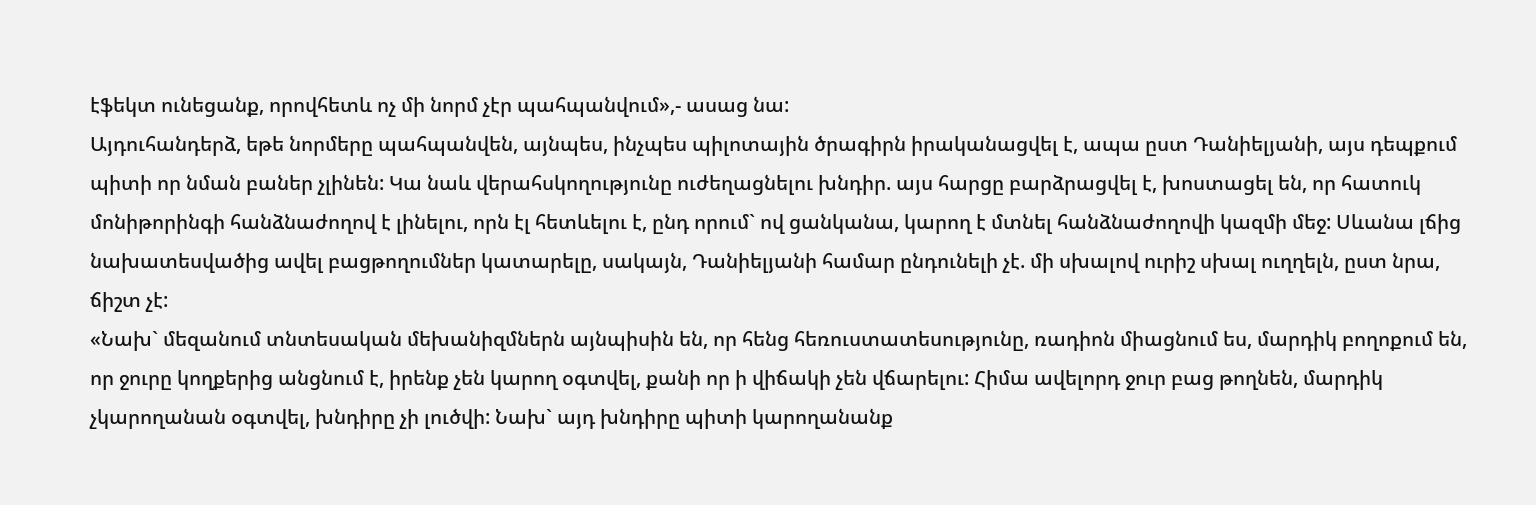էֆեկտ ունեցանք, որովհետև ոչ մի նորմ չէր պահպանվում»,- ասաց նա:
Այդուհանդերձ, եթե նորմերը պահպանվեն, այնպես, ինչպես պիլոտային ծրագիրն իրականացվել է, ապա ըստ Դանիելյանի, այս դեպքում պիտի որ նման բաներ չլինեն: Կա նաև վերահսկողությունը ուժեղացնելու խնդիր. այս հարցը բարձրացվել է, խոստացել են, որ հատուկ մոնիթորինգի հանձնաժողով է լինելու, որն էլ հետևելու է, ընդ որում` ով ցանկանա, կարող է մտնել հանձնաժողովի կազմի մեջ: Սևանա լճից նախատեսվածից ավել բացթողումներ կատարելը, սակայն, Դանիելյանի համար ընդունելի չէ. մի սխալով ուրիշ սխալ ուղղելն, ըստ նրա, ճիշտ չէ:
«Նախ` մեզանում տնտեսական մեխանիզմներն այնպիսին են, որ հենց հեռուստատեսությունը, ռադիոն միացնում ես, մարդիկ բողոքում են, որ ջուրը կողքերից անցնում է, իրենք չեն կարող օգտվել, քանի որ ի վիճակի չեն վճարելու: Հիմա ավելորդ ջուր բաց թողնեն, մարդիկ չկարողանան օգտվել, խնդիրը չի լուծվի: Նախ` այդ խնդիրը պիտի կարողանանք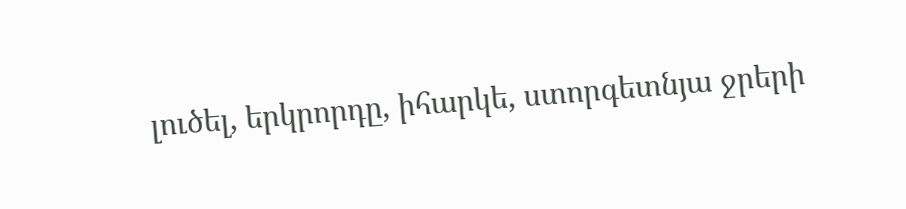լուծել, երկրորդը, իհարկե, ստորգետնյա ջրերի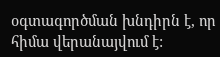օգտագործման խնդիրն է, որ հիմա վերանայվում է: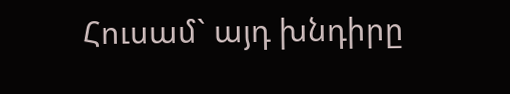Հուսամ` այդ խնդիրը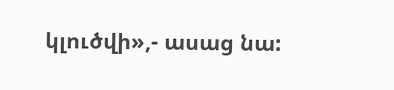կլուծվի»,- ասաց նա: